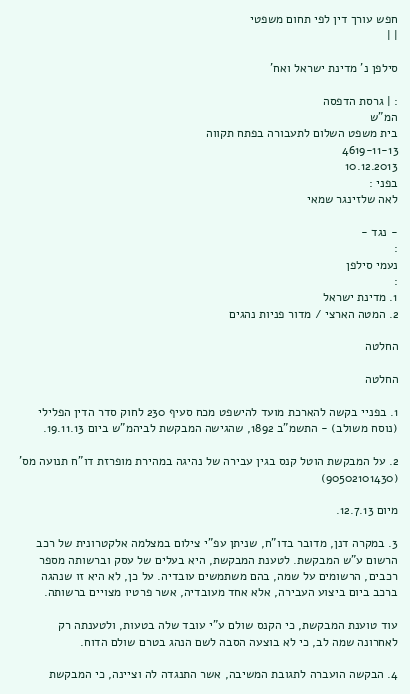חפש עורך דין לפי תחום משפטי
| |

סילפן נ' מדינת ישראל ואח'

: | גרסת הדפסה
המ"ש
בית משפט השלום לתעבורה בפתח תקווה
4619-11-13
10.12.2013
בפני :
לאה שלזינגר שמאי

- נגד -
:
נעמי סילפן
:
1. מדינת ישראל
2. המטה הארצי / מדור פניות נהגים

החלטה

החלטה

1. בפניי בקשה להארכת מועד להישפט מכח סעיף 230 לחוק סדר הדין הפלילי (נוסח משולב) - התשמ"ב 1892, שהגישה המבקשת לביהמ"ש ביום 19.11.13.

2. על המבקשת הוטל קנס בגין עבירה של נהיגה במהירת מופרזת דו"ח תנועה מס' (90502101430)

מיום 12.7.13.

3. במקרה דנן, מדובר בדו"ח, שניתן עפ"י צילום במצלמה אלקטרונית של רכב הרשום ע"ש המבקשת. לטענת המבקשת, היא בעלים של עסק וברשותה מספר רכבים, הרשומים על שמה, בהם משתמשים עובדיה. על כן, לא היא זו שנהגה ברכב ביום ביצוע העבירה, אלא אחד מעובדיה, אשר פרטיו מצויים ברשותה.

עוד טוענת המבקשת, כי הקנס שולם ע"י עובד שלה בטעות, ולטענתה רק לאחרונה שמה לב, כי לא בוצעה הסבה לשם הנהג בטרם שולם הדוח.

4. הבקשה הועברה לתגובת המשיבה, אשר התנגדה לה וציינה, כי המבקשת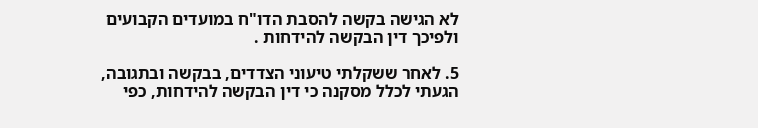לא הגישה בקשה להסבת הדו"ח במועדים הקבועים ולפיכך דין הבקשה להידחות .

5. לאחר ששקלתי טיעוני הצדדים, בבקשה ובתגובה, הגעתי לכלל מסקנה כי דין הבקשה להידחות, כפי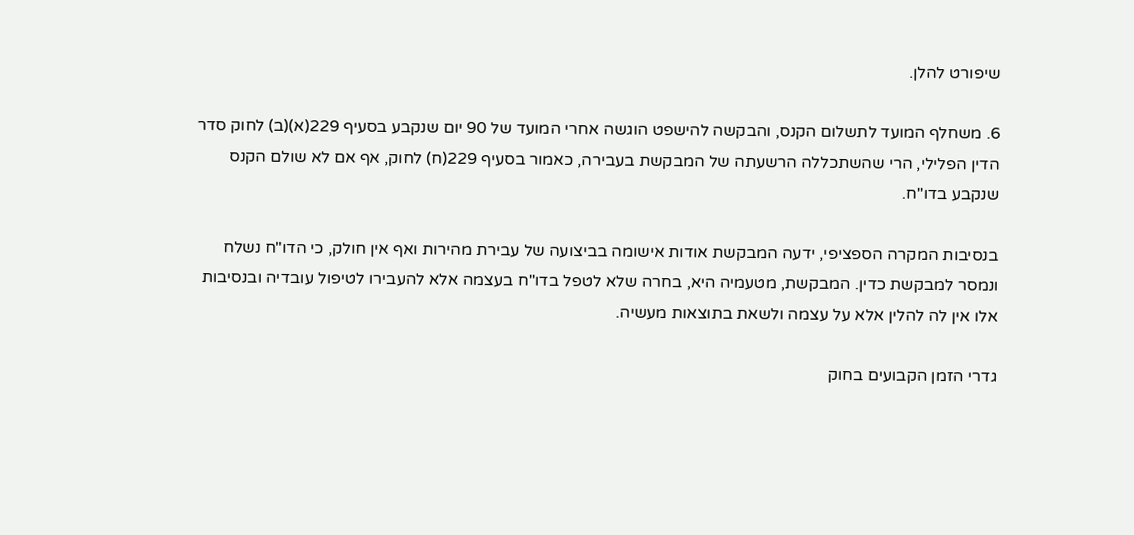שיפורט להלן.

6. משחלף המועד לתשלום הקנס, והבקשה להישפט הוגשה אחרי המועד של 90 יום שנקבע בסעיף 229(א)(ב) לחוק סדר הדין הפלילי, הרי שהשתכללה הרשעתה של המבקשת בעבירה, כאמור בסעיף 229(ח) לחוק, אף אם לא שולם הקנס שנקבע בדו"ח.

בנסיבות המקרה הספציפי, ידעה המבקשת אודות אישומה בביצועה של עבירת מהירות ואף אין חולק, כי הדו"ח נשלח ונמסר למבקשת כדין. המבקשת, מטעמיה היא, בחרה שלא לטפל בדו"ח בעצמה אלא להעבירו לטיפול עובדיה ובנסיבות אלו אין לה להלין אלא על עצמה ולשאת בתוצאות מעשיה.

גדרי הזמן הקבועים בחוק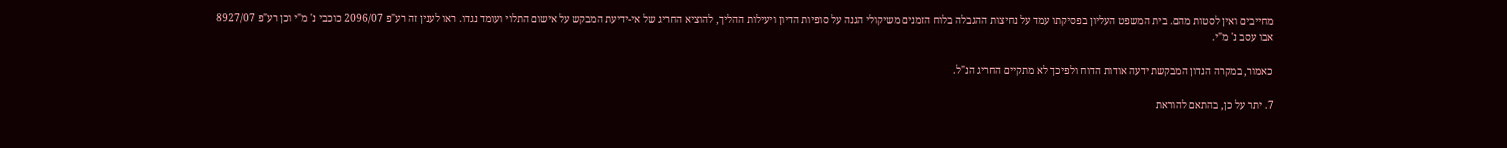מחייבים ואין לסטות מהם. בית המשפט העליון בפסיקתו עמד על נחיצות ההגבלה בלוח הזמנים משיקולי הגנה על סופיות הדיון ויעילות ההליך, להוציא החריג של אי-ידיעת המבקש על אישום התלוי ועומד נגדו. ראו לענין זה רע"פ 2096/07 כוכבי נ' מ"י וכן רע"פ 8927/07 אבו עסב נ' מ"י.

כאמור, במקרה הנדון המבקשת ידעה אודות הדוח ולפיכך לא מתקיים החריג הנ"ל.

7. יתר על כן, בהתאם להוראת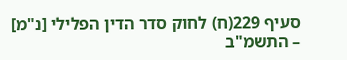סעיף 229(ח) לחוק סדר הדין הפלילי [נ"מ] – התשמ"ב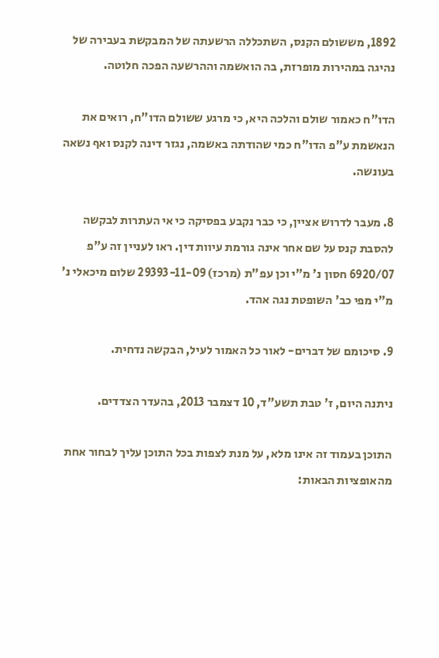1892, מששולם הקנס, השתכללה הרשעתה של המבקשת בעבירה של נהיגה במהירות מופרזת, בה הואשמה וההרשעה הפכה חלוטה.

הדו"ח כאמור שולם והלכה היא, כי מרגע ששולם הדו"ח, רואים את הנאשמת ע"פ הדו"ח כמי שהודתה באשמה, נגזר דינה לקנס ואף נשאה בעונשה.

8. מעבר לדרוש אציין, כי כבר נקבע בפסיקה כי אי העתרות לבקשה להסבת קנס על שם אחר אינה גורמת עיוות דין. ראו לעניין זה ע"פ 6920/07 חסון נ' מ"י וכן עפ"ת (מרכז) 29393-11-09 שלום מיכאלי נ' מ"י מפי כב' השופטת נגה אהד.

9. סיכומם של דברים- לאור כל האמור לעיל, הבקשה נדחית.

ניתנה היום, ז' טבת תשע"ד, 10 דצמבר 2013, בהעדר הצדדים.

התוכן בעמוד זה אינו מלא, על מנת לצפות בכל התוכן עליך לבחור אחת מהאופציות הבאות: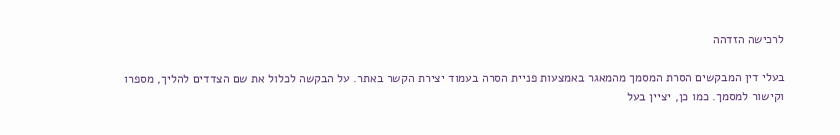לרכישה הזדהה

בעלי דין המבקשים הסרת המסמך מהמאגר באמצעות פניית הסרה בעמוד יצירת הקשר באתר. על הבקשה לכלול את שם הצדדים להליך, מספרו וקישור למסמך. כמו כן, יציין בעל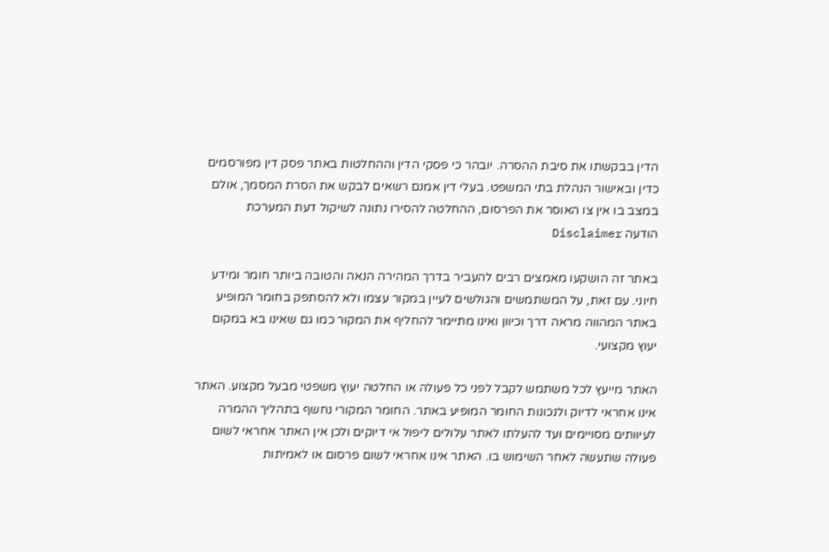הדין בבקשתו את סיבת ההסרה. יובהר כי פסקי הדין וההחלטות באתר פסק דין מפורסמים כדין ובאישור הנהלת בתי המשפט. בעלי דין אמנם רשאים לבקש את הסרת המסמך, אולם במצב בו אין צו האוסר את הפרסום, ההחלטה להסירו נתונה לשיקול דעת המערכת
הודעה Disclaimer

באתר זה הושקעו מאמצים רבים להעביר בדרך המהירה הנאה והטובה ביותר חומר ומידע חיוני. עם זאת, על המשתמשים והגולשים לעיין במקור עצמו ולא להסתפק בחומר המופיע באתר המהווה מראה דרך וכיוון ואינו מתיימר להחליף את המקור כמו גם שאינו בא במקום יעוץ מקצועי.

האתר מייעץ לכל משתמש לקבל לפני כל פעולה או החלטה יעוץ משפטי מבעל מקצוע. האתר אינו אחראי לדיוק ולנכונות החומר המופיע באתר. החומר המקורי נחשף בתהליך ההמרה לעיוותים מסויימים ועד להעלתו לאתר עלולים ליפול אי דיוקים ולכן אין האתר אחראי לשום פעולה שתעשה לאחר השימוש בו. האתר אינו אחראי לשום פרסום או לאמיתות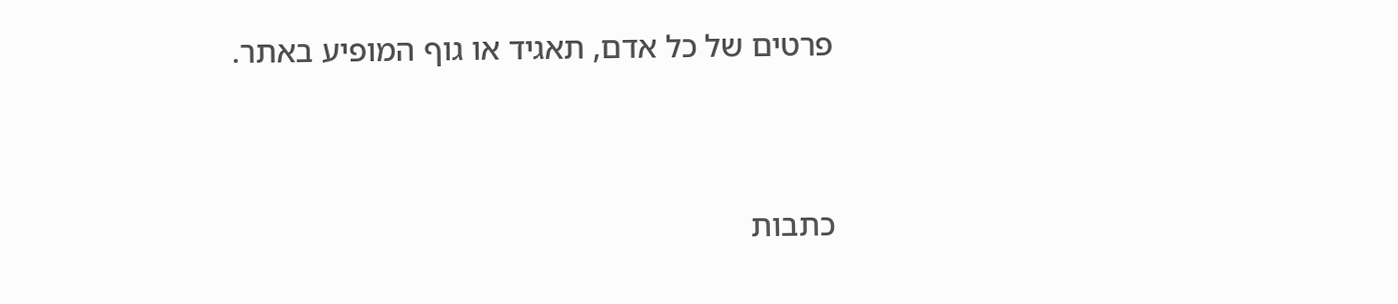פרטים של כל אדם, תאגיד או גוף המופיע באתר.




כתבות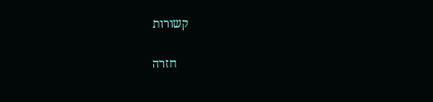קשורות

    חזרה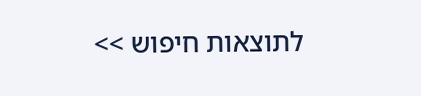לתוצאות חיפוש >>